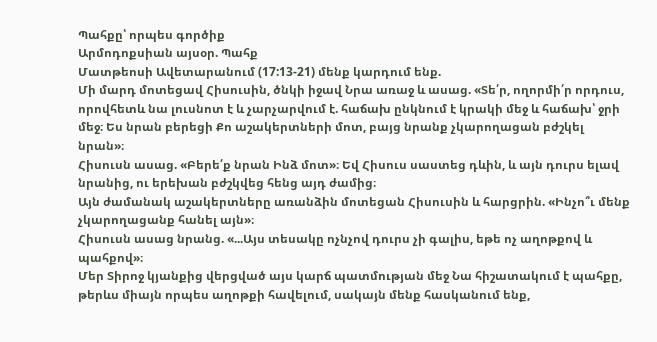Պահքը՝ որպես գործիք
Արմոդոքսիան այսօր. Պահք
Մատթեոսի Ավետարանում (17:13-21) մենք կարդում ենք.
Մի մարդ մոտեցավ Հիսուսին, ծնկի իջավ Նրա առաջ և ասաց. «Տե՛ր, ողորմի՛ր որդուս, որովհետև նա լուսնոտ է և չարչարվում է. հաճախ ընկնում է կրակի մեջ և հաճախ՝ ջրի մեջ։ Ես նրան բերեցի Քո աշակերտների մոտ, բայց նրանք չկարողացան բժշկել նրան»։
Հիսուսն ասաց. «Բերե՛ք նրան Ինձ մոտ»։ Եվ Հիսուս սաստեց դևին, և այն դուրս ելավ նրանից, ու երեխան բժշկվեց հենց այդ ժամից։
Այն ժամանակ աշակերտները առանձին մոտեցան Հիսուսին և հարցրին. «Ինչո՞ւ մենք չկարողացանք հանել այն»։
Հիսուսն ասաց նրանց. «...Այս տեսակը ոչնչով դուրս չի գալիս, եթե ոչ աղոթքով և պահքով»։
Մեր Տիրոջ կյանքից վերցված այս կարճ պատմության մեջ Նա հիշատակում է պահքը, թերևս միայն որպես աղոթքի հավելում, սակայն մենք հասկանում ենք,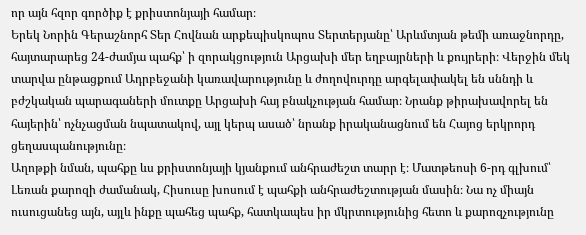որ այն հզոր գործիք է քրիստոնյայի համար։
Երեկ Նորին Գերաշնորհ Տեր Հովնան արքեպիսկոպոս Տերտերյանը՝ Արևմտյան թեմի առաջնորդը, հայտարարեց 24-ժամյա պահք՝ ի զորակցություն Արցախի մեր եղբայրների և քույրերի։ Վերջին մեկ տարվա ընթացքում Ադրբեջանի կառավարությունը և ժողովուրդը արգելափակել են սննդի և բժշկական պարագաների մուտքը Արցախի հայ բնակչության համար։ Նրանք թիրախավորել են հայերին՝ ոչնչացման նպատակով, այլ կերպ ասած՝ նրանք իրականացնում են Հայոց երկրորդ ցեղասպանությունը։
Աղոթքի նման, պահքը ևս քրիստոնյայի կյանքում անհրաժեշտ տարր է։ Մատթեոսի 6-րդ գլխում՝ Լեռան քարոզի ժամանակ, Հիսուսը խոսում է պահքի անհրաժեշտության մասին։ Նա ոչ միայն ուսուցանեց այն, այլև ինքը պահեց պահք, հատկապես իր մկրտությունից հետո և քարոզչությունը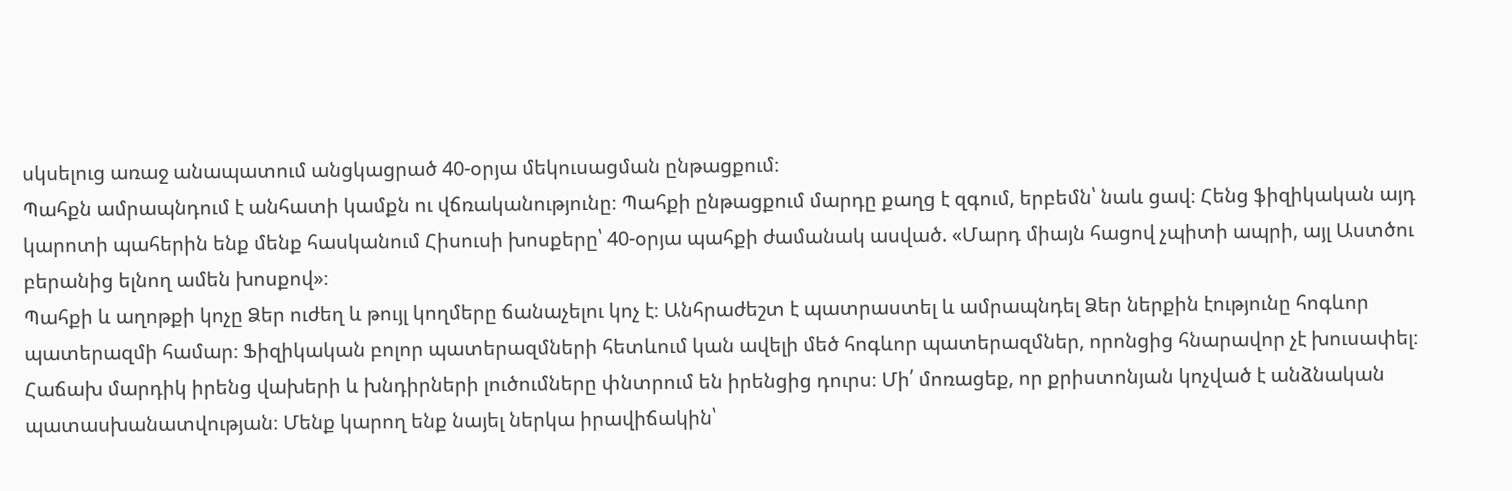սկսելուց առաջ անապատում անցկացրած 40-օրյա մեկուսացման ընթացքում։
Պահքն ամրապնդում է անհատի կամքն ու վճռականությունը։ Պահքի ընթացքում մարդը քաղց է զգում, երբեմն՝ նաև ցավ։ Հենց ֆիզիկական այդ կարոտի պահերին ենք մենք հասկանում Հիսուսի խոսքերը՝ 40-օրյա պահքի ժամանակ ասված. «Մարդ միայն հացով չպիտի ապրի, այլ Աստծու բերանից ելնող ամեն խոսքով»։
Պահքի և աղոթքի կոչը Ձեր ուժեղ և թույլ կողմերը ճանաչելու կոչ է։ Անհրաժեշտ է պատրաստել և ամրապնդել Ձեր ներքին էությունը հոգևոր պատերազմի համար։ Ֆիզիկական բոլոր պատերազմների հետևում կան ավելի մեծ հոգևոր պատերազմներ, որոնցից հնարավոր չէ խուսափել։ Հաճախ մարդիկ իրենց վախերի և խնդիրների լուծումները փնտրում են իրենցից դուրս։ Մի՛ մոռացեք, որ քրիստոնյան կոչված է անձնական պատասխանատվության։ Մենք կարող ենք նայել ներկա իրավիճակին՝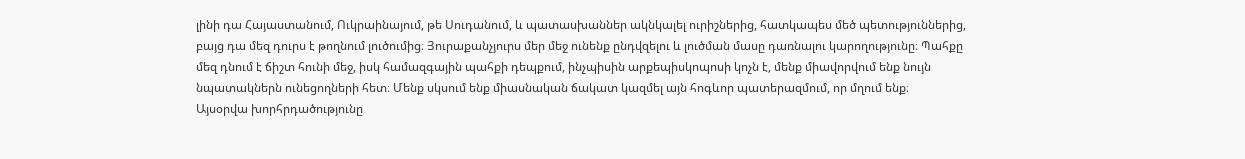լինի դա Հայաստանում, Ուկրաինայում, թե Սուդանում, և պատասխաններ ակնկալել ուրիշներից, հատկապես մեծ պետություններից, բայց դա մեզ դուրս է թողնում լուծումից։ Յուրաքանչյուրս մեր մեջ ունենք ընդվզելու և լուծման մասը դառնալու կարողությունը։ Պահքը մեզ դնում է ճիշտ հունի մեջ, իսկ համազգային պահքի դեպքում, ինչպիսին արքեպիսկոպոսի կոչն է, մենք միավորվում ենք նույն նպատակներն ունեցողների հետ։ Մենք սկսում ենք միասնական ճակատ կազմել այն հոգևոր պատերազմում, որ մղում ենք։
Այսօրվա խորհրդածությունը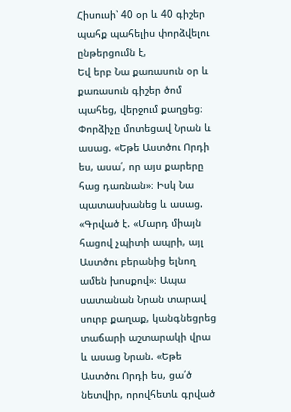Հիսուսի՝ 40 օր և 40 գիշեր պահք պահելիս փորձվելու ընթերցումն է,
Եվ երբ Նա քառասուն օր և քառասուն գիշեր ծոմ պահեց, վերջում քաղցեց։ Փորձիչը մոտեցավ Նրան և ասաց. «Եթե Աստծու Որդի ես, ասա՛, որ այս քարերը հաց դառնան»։ Իսկ Նա պատասխանեց և ասաց. «Գրված է. «Մարդ միայն հացով չպիտի ապրի, այլ Աստծու բերանից ելնող ամեն խոսքով»։ Ապա սատանան Նրան տարավ սուրբ քաղաք, կանգնեցրեց տաճարի աշտարակի վրա և ասաց Նրան. «Եթե Աստծու Որդի ես, ցա՛ծ նետվիր, որովհետև գրված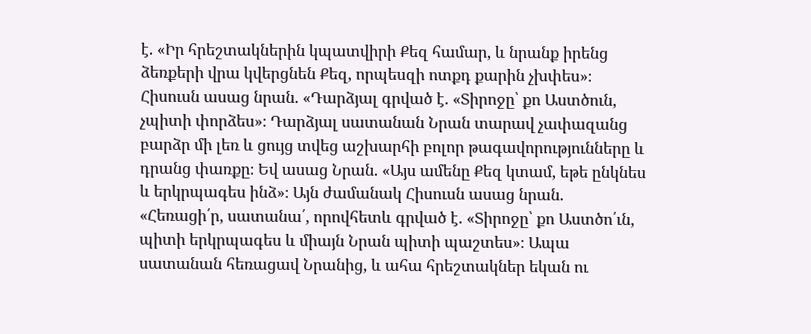է. «Իր հրեշտակներին կպատվիրի Քեզ համար, և նրանք իրենց ձեռքերի վրա կվերցնեն Քեզ, որպեսզի ոտքդ քարին չխփես»։ Հիսուսն ասաց նրան. «Դարձյալ գրված է. «Տիրոջը՝ քո Աստծուն, չպիտի փորձես»։ Դարձյալ սատանան Նրան տարավ չափազանց բարձր մի լեռ և ցույց տվեց աշխարհի բոլոր թագավորությունները և դրանց փառքը։ Եվ ասաց Նրան. «Այս ամենը Քեզ կտամ, եթե ընկնես և երկրպագես ինձ»։ Այն ժամանակ Հիսուսն ասաց նրան. «Հեռացի՛ր, սատանա՛, որովհետև գրված է. «Տիրոջը՝ քո Աստծո՛ւն, պիտի երկրպագես և միայն Նրան պիտի պաշտես»։ Ապա սատանան հեռացավ Նրանից, և ահա հրեշտակներ եկան ու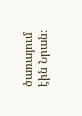ծառայում էին Նրան։